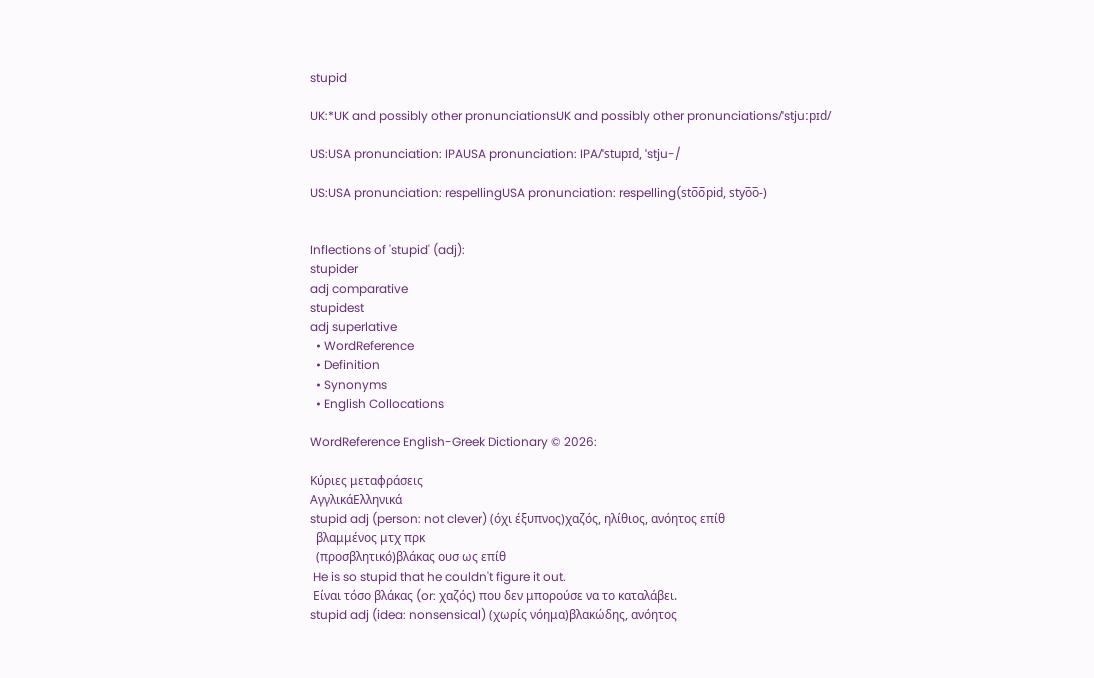stupid

UK:*UK and possibly other pronunciationsUK and possibly other pronunciations/ˈstjuːpɪd/

US:USA pronunciation: IPAUSA pronunciation: IPA/ˈstupɪd, ˈstju-/

US:USA pronunciation: respellingUSA pronunciation: respelling(sto̅o̅pid, styo̅o̅-)


Inflections of 'stupid' (adj):
stupider
adj comparative
stupidest
adj superlative
  • WordReference
  • Definition
  • Synonyms
  • English Collocations

WordReference English-Greek Dictionary © 2026:

Κύριες μεταφράσεις
ΑγγλικάΕλληνικά
stupid adj (person: not clever) (όχι έξυπνος)χαζός, ηλίθιος, ανόητος επίθ
  βλαμμένος μτχ πρκ
  (προσβλητικό)βλάκας ουσ ως επίθ
 He is so stupid that he couldn't figure it out.
 Είναι τόσο βλάκας (or: χαζός) που δεν μπορούσε να το καταλάβει.
stupid adj (idea: nonsensical) (χωρίς νόημα)βλακώδης, ανόητος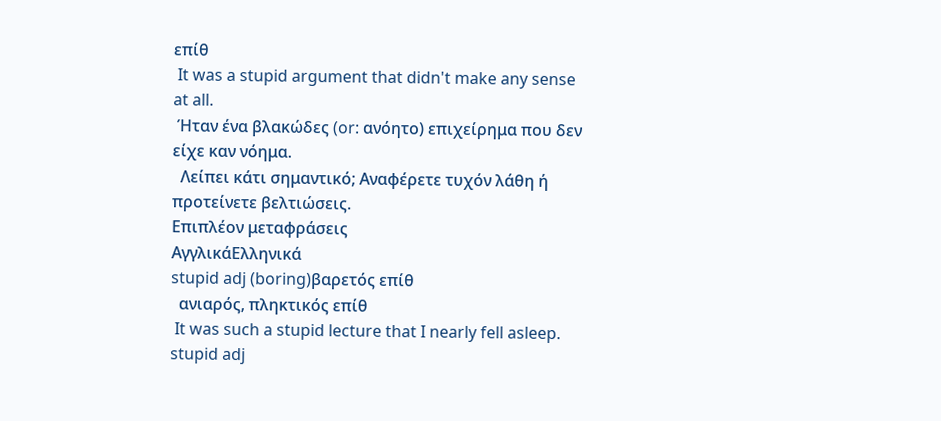επίθ
 It was a stupid argument that didn't make any sense at all.
 Ήταν ένα βλακώδες (or: ανόητο) επιχείρημα που δεν είχε καν νόημα.
  Λείπει κάτι σημαντικό; Αναφέρετε τυχόν λάθη ή προτείνετε βελτιώσεις.
Επιπλέον μεταφράσεις
ΑγγλικάΕλληνικά
stupid adj (boring)βαρετός επίθ
  ανιαρός, πληκτικός επίθ
 It was such a stupid lecture that I nearly fell asleep.
stupid adj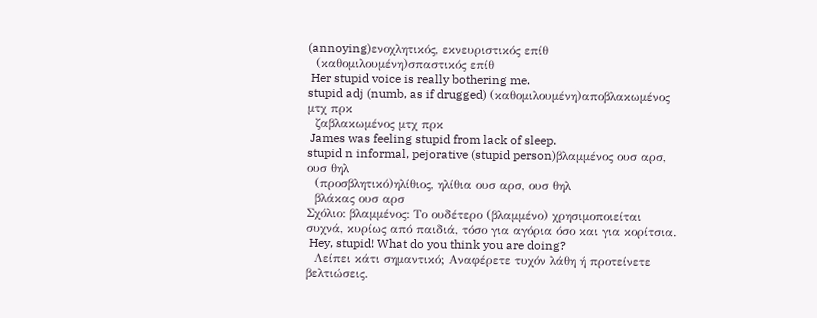(annoying)ενοχλητικός, εκνευριστικός επίθ
  (καθομιλουμένη)σπαστικός επίθ
 Her stupid voice is really bothering me.
stupid adj (numb, as if drugged) (καθομιλουμένη)αποβλακωμένος μτχ πρκ
  ζαβλακωμένος μτχ πρκ
 James was feeling stupid from lack of sleep.
stupid n informal, pejorative (stupid person)βλαμμένος ουσ αρσ, ουσ θηλ
  (προσβλητικό)ηλίθιος, ηλίθια ουσ αρσ, ουσ θηλ
  βλάκας ουσ αρσ
Σχόλιο: βλαμμένος: Το ουδέτερο (βλαμμένο) χρησιμοποιείται συχνά, κυρίως από παιδιά, τόσο για αγόρια όσο και για κορίτσια.
 Hey, stupid! What do you think you are doing?
  Λείπει κάτι σημαντικό; Αναφέρετε τυχόν λάθη ή προτείνετε βελτιώσεις.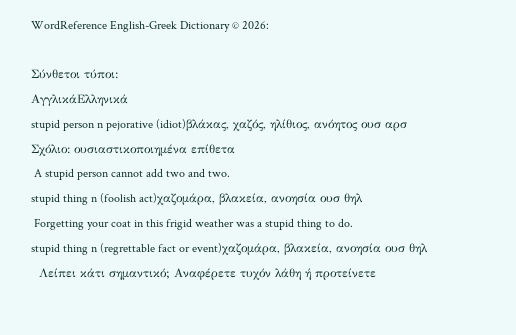WordReference English-Greek Dictionary © 2026:

Σύνθετοι τύποι:
ΑγγλικάΕλληνικά
stupid person n pejorative (idiot)βλάκας, χαζός, ηλίθιος, ανόητος ουσ αρσ
Σχόλιο: ουσιαστικοποιημένα επίθετα
 A stupid person cannot add two and two.
stupid thing n (foolish act)χαζομάρα, βλακεία, ανοησία ουσ θηλ
 Forgetting your coat in this frigid weather was a stupid thing to do.
stupid thing n (regrettable fact or event)χαζομάρα, βλακεία, ανοησία ουσ θηλ
  Λείπει κάτι σημαντικό; Αναφέρετε τυχόν λάθη ή προτείνετε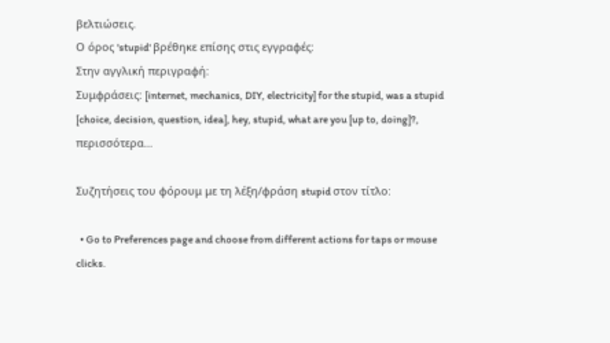βελτιώσεις.
Ο όρος 'stupid' βρέθηκε επίσης στις εγγραφές:
Στην αγγλική περιγραφή:
Συμφράσεις: [internet, mechanics, DIY, electricity] for the stupid, was a stupid [choice, decision, question, idea], hey, stupid, what are you [up to, doing]?, περισσότερα…

Συζητήσεις του φόρουμ με τη λέξη/φράση stupid στον τίτλο:

  • Go to Preferences page and choose from different actions for taps or mouse clicks.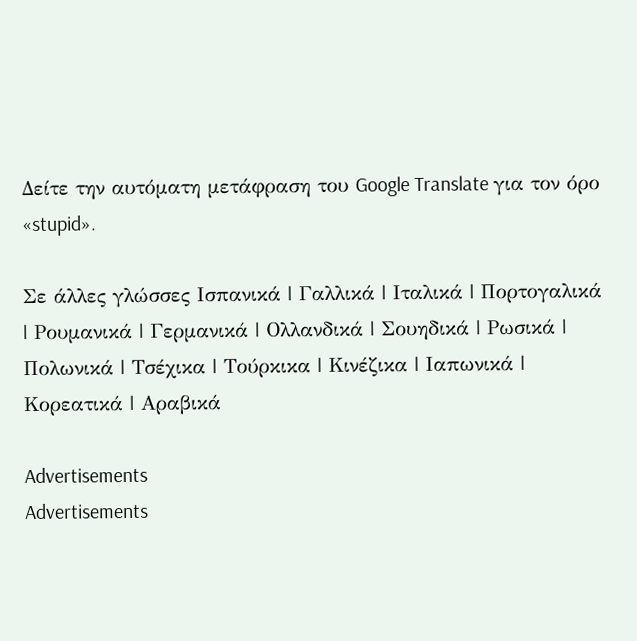Δείτε την αυτόματη μετάφραση του Google Translate για τον όρο «stupid».

Σε άλλες γλώσσες Ισπανικά | Γαλλικά | Ιταλικά | Πορτογαλικά | Ρουμανικά | Γερμανικά | Ολλανδικά | Σουηδικά | Ρωσικά | Πολωνικά | Τσέχικα | Τούρκικα | Κινέζικα | Ιαπωνικά | Κορεατικά | Αραβικά

Advertisements
Advertisements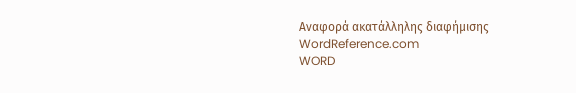Αναφορά ακατάλληλης διαφήμισης
WordReference.com
WORD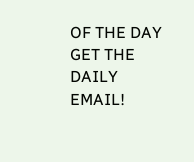OF THE DAY
GET THE DAILY EMAIL!